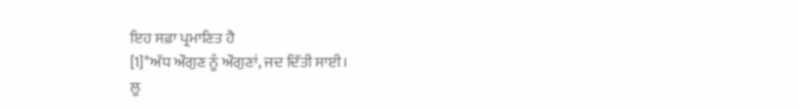ਇਹ ਸਫ਼ਾ ਪ੍ਰਮਾਣਿਤ ਹੈ
[1]*ਅੱਧ ਔਗੁਣ ਨੂੰ ਔਗੁਣਾਂ, ਜਦ ਦਿੱਤੀ ਸਾਈ।
ਲੂ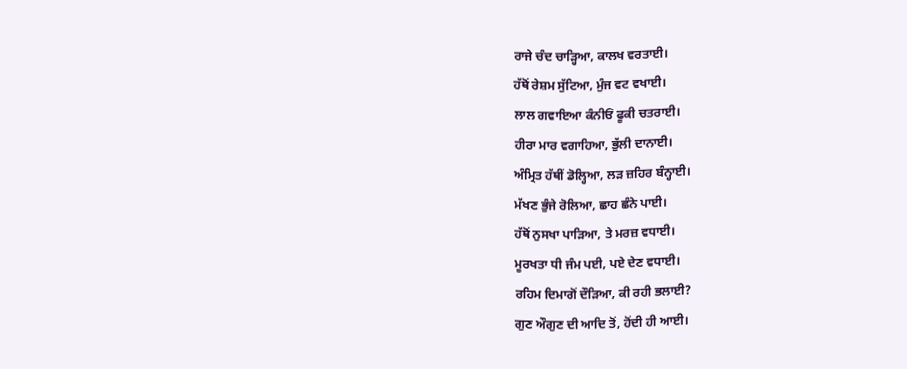ਰਾਜੇ ਚੰਦ ਚਾੜ੍ਹਿਆ, ਕਾਲਖ ਵਰਤਾਈ।
ਹੱਥੋਂ ਰੇਸ਼ਮ ਸੁੱਟਿਆ, ਮੁੰਜ ਵਟ ਵਖਾਈ।
ਲਾਲ ਗਵਾਇਆ ਕੰਨੀਓਂ ਫੂਕੀ ਚਤਰਾਈ।
ਹੀਰਾ ਮਾਰ ਵਗਾਹਿਆ, ਭੁੱਲੀ ਦਾਨਾਈ।
ਅੰਮ੍ਰਿਤ ਹੱਥੀਂ ਡੋਲ੍ਹਿਆ, ਲੜ ਜ਼ਹਿਰ ਬੰਨ੍ਹਾਈ।
ਮੱਖਣ ਭੁੰਜੇ ਰੋਲਿਆ, ਛਾਹ ਛੰਨੇ ਪਾਈ।
ਹੱਥੋਂ ਨੁਸਖਾ ਪਾੜਿਆ, ਤੇ ਮਰਜ਼ ਵਧਾਈ।
ਮੂਰਖਤਾ ਧੀ ਜੰਮ ਪਈ, ਪਏ ਦੇਣ ਵਧਾਈ।
ਰਹਿਮ ਦਿਮਾਗੋਂ ਦੌੜਿਆ, ਕੀ ਰਹੀ ਭਲਾਈ?
ਗੁਣ ਔਗੁਣ ਦੀ ਆਦਿ ਤੋਂ, ਹੋਂਦੀ ਹੀ ਆਈ।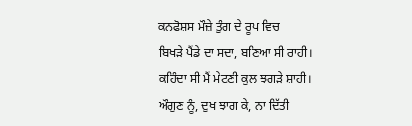ਕਨਫੋਸ਼ਸ ਮੌਜ਼ੇ ਤੁੰਗ ਦੇ ਰੂਪ ਵਿਚ
ਬਿਖੜੇ ਪੈਂਡੇ ਦਾ ਸਦਾ, ਬਣਿਆ ਸੀ ਰਾਹੀ।
ਕਹਿੰਦਾ ਸੀ ਮੈਂ ਮੇਟਣੀ ਕੁਲ ਝਗੜੇ ਸ਼ਾਹੀ।
ਔਗੁਣ ਨੂੰ, ਦੁਖ ਝਾਗ ਕੇ, ਨਾ ਦਿੱਤੀ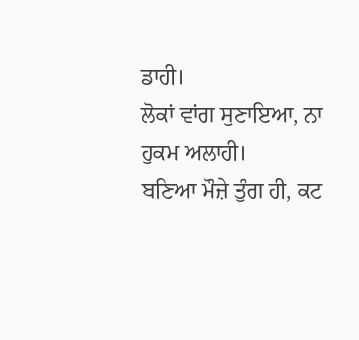ਡਾਹੀ।
ਲੋਕਾਂ ਵਾਂਗ ਸੁਣਾਇਆ, ਨਾ ਹੁਕਮ ਅਲਾਹੀ।
ਬਣਿਆ ਮੌਜ਼ੇ ਤੁੰਗ ਹੀ, ਕਟ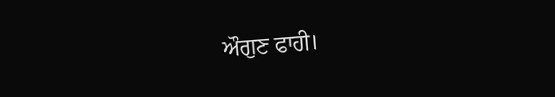ਔਗੁਣ ਫਾਹੀ।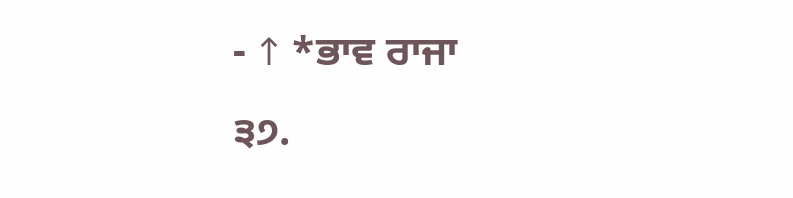- ↑ *ਭਾਵ ਰਾਜਾ
੩੭.